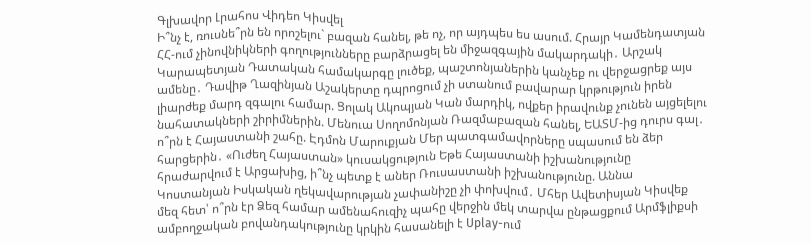Գլխավոր Լրահոս Վիդեո Կիսվել
Ի՞նչ է, ռուսնե՞րն են որոշելու` բազան հանել, թե ոչ, որ այդպես ես ասում. Հրայր Կամենդատյան ՀՀ-ում չինովնիկների գողությունները բարձրացել են միջազգային մակարդակի․ Արշակ Կարապետյան Դատական համակարգը լուծեք, պաշտոնյաներին կանչեք ու վերջացրեք այս ամենը․ Դավիթ Ղազինյան Աշակերտը դպրոցում չի ստանում բավարար կրթություն իրեն լիարժեք մարդ զգալու համար. Ցոլակ Ակոպյան Կան մարդիկ, ովքեր իրավունք չունեն այցելելու նահատակների շիրիմներին. Մենուա Սողոմոնյան Ռազմաբազան հանել, ԵԱՏՄ-ից դուրս գալ․ ո՞րն է Հայաստանի շահը. Էդմոն Մարուքյան Մեր պատգամավորները սպասում են ձեր հարցերին․ «Ուժեղ Հայաստան» կուսակցություն Եթե Հայաստանի իշխանությունը հրաժարվում է Արցախից, ի՞նչ պետք է աներ Ռուսաստանի իշխանությունը. Աննա Կոստանյան Իսկական ղեկավարության չափանիշը չի փոխվում․ Մհեր Ավետիսյան Կիսվեք մեզ հետ՝ ո՞րն էր Ձեզ համար ամենահուզիչ պահը վերջին մեկ տարվա ընթացքում Արմֆլիքսի ամբողջական բովանդակությունը կրկին հասանելի է Uplay-ում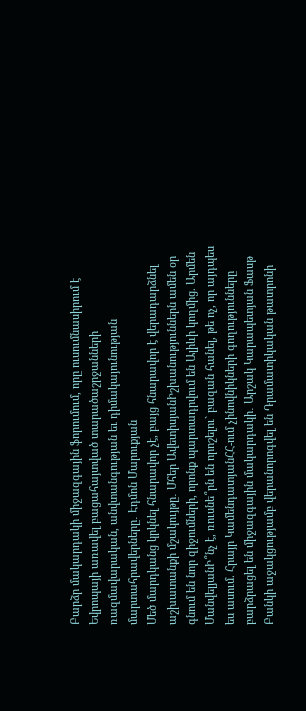Բարձր մակարդակի միջազգային ֆորումում, որը ուսումնասիրում է Եվրոպայի առավել բացահայտված տարածաշրջանների ռազմավարական, անվտանգության եւ դիմակայունության մարտահրավերները․ Էդմոն Մարուքյան
Մեծ մարդկանց կրկնել հնարավոր չէ, բայց հնարավոր է վերադարձնել աշխատանքի մշակույթը․ Մհեր ԱվետիսյանԻշխանություններն ամեն օր գնում են նոր զիջումների, որոնք պարտադրվում են Ալիևի կողմից. Արմեն ՄանվելյանԻ՞նչ է, ռուսնե՞րն են որոշելու` բազան հանել, թե ոչ, որ այդպես ես ասում. Հրայր ԿամենդատյանՀՀ-ում չինովնիկների գողությունները բարձրացել են միջազգային մակարդակի․ Արշակ Կարապետյան Ֆասթ Բանկի աջակցությամբ վերանորոգվել են Դրամատիկական թատրոնի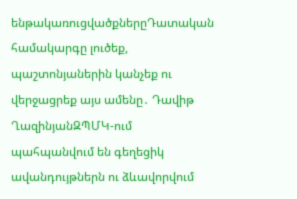ենթակառուցվածքներըԴատական համակարգը լուծեք, պաշտոնյաներին կանչեք ու վերջացրեք այս ամենը․ Դավիթ ՂազինյանԶՊՄԿ-ում պահպանվում են գեղեցիկ ավանդույթներն ու ձևավորվում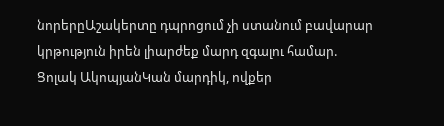նորերըԱշակերտը դպրոցում չի ստանում բավարար կրթություն իրեն լիարժեք մարդ զգալու համար. Ցոլակ ԱկոպյանԿան մարդիկ, ովքեր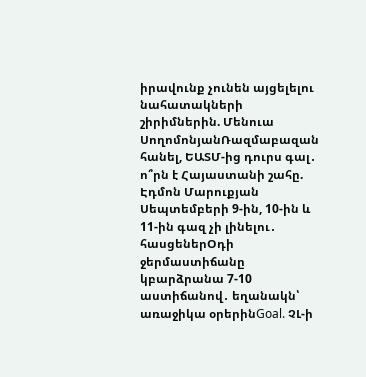իրավունք չունեն այցելելու նահատակների շիրիմներին. Մենուա ՍողոմոնյանՌազմաբազան հանել, ԵԱՏՄ-ից դուրս գալ․ ո՞րն է Հայաստանի շահը. Էդմոն Մարուքյան Սեպտեմբերի 9-ին, 10-ին և 11-ին գազ չի լինելու․ հասցեներՕդի ջերմաստիճանը կբարձրանա 7-10 աստիճանով․ եղանակն՝ առաջիկա օրերինGoal. ՉԼ-ի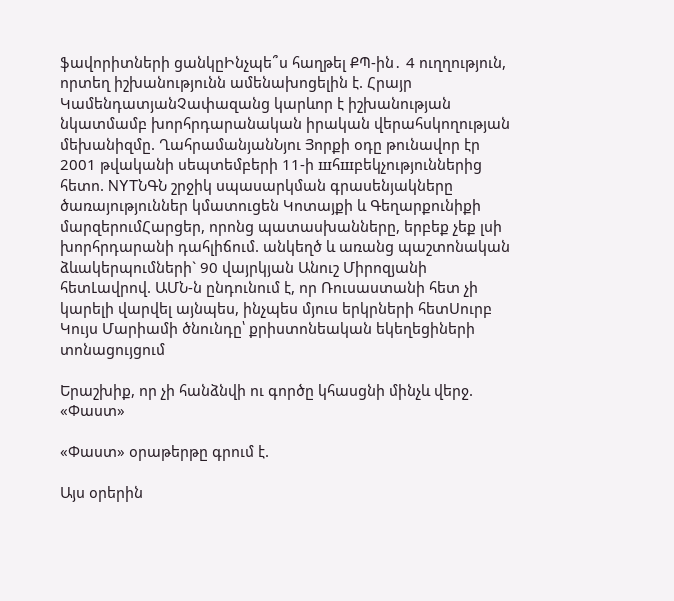ֆավորիտների ցանկըԻնչպե՞ս հաղթել ՔՊ-ին․ 4 ուղղություն, որտեղ իշխանությունն ամենախոցելին է. Հրայր ԿամենդատյանՉափազանց կարևոր է իշխանության նկատմամբ խորհրդարանական իրական վերահսկողության մեխանիզմը. ՂահրամանյանՆյու Յորքի օդը թունավոր էր 2001 թվականի սեպտեմբերի 11-ի шհшբեկչություններից հետո. NYTՆԳՆ շրջիկ սպասարկման գրասենյակները ծառայություններ կմատուցեն Կոտայքի և Գեղարքունիքի մարզերումՀարցեր, որոնց պատասխանները, երբեք չեք լսի խորհրդարանի դահլիճում. անկեղծ և առանց պաշտոնական ձևակերպումների` 90 վայրկյան Անուշ Միրոզյանի հետԼավրով. ԱՄՆ-ն ընդունում է, որ Ռուսաստանի հետ չի կարելի վարվել այնպես, ինչպես մյուս երկրների հետՍուրբ Կույս Մարիամի ծնունդը՝ քրիստոնեական եկեղեցիների տոնացույցում

Երաշխիք, որ չի հանձնվի ու գործը կհասցնի մինչև վերջ. «Փաստ»

«Փաստ» օրաթերթը գրում է.

Այս օրերին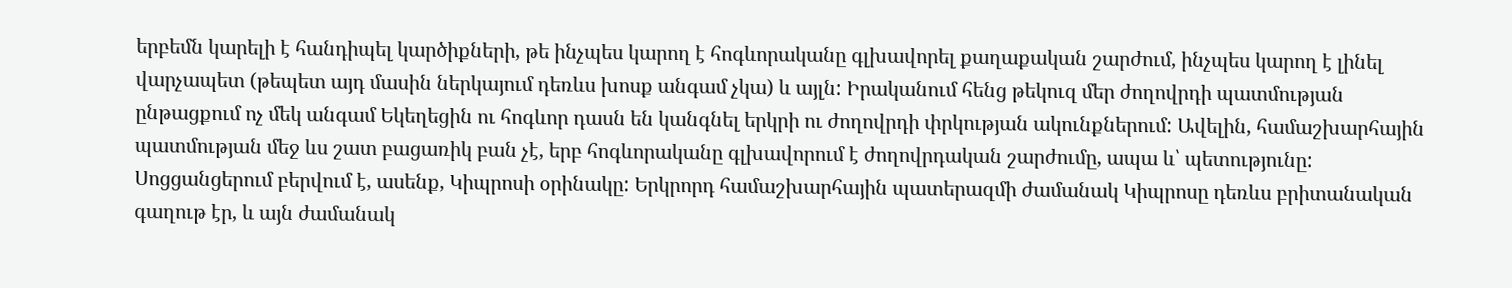երբեմն կարելի է հանդիպել կարծիքների, թե ինչպես կարող է հոգևորականը գլխավորել քաղաքական շարժում, ինչպես կարող է լինել վարչապետ (թեպետ այդ մասին ներկայում դեռևս խոսք անգամ չկա) և այլն: Իրականում հենց թեկուզ մեր ժողովրդի պատմության ընթացքում ոչ մեկ անգամ Եկեղեցին ու հոգևոր դասն են կանգնել երկրի ու ժողովրդի փրկության ակունքներում: Ավելին, համաշխարհային պատմության մեջ ևս շատ բացառիկ բան չէ, երբ հոգևորականը գլխավորում է ժողովրդական շարժումը, ապա և՝ պետությունը: Սոցցանցերում բերվում է, ասենք, Կիպրոսի օրինակը: Երկրորդ համաշխարհային պատերազմի ժամանակ Կիպրոսը դեռևս բրիտանական գաղութ էր, և այն ժամանակ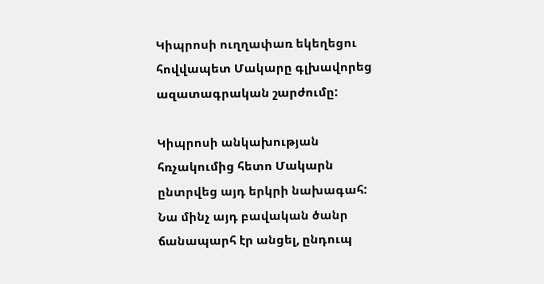Կիպրոսի ուղղափառ եկեղեցու հովվապետ Մակարը գլխավորեց ազատագրական շարժումը:

Կիպրոսի անկախության հռչակումից հետո Մակարն ընտրվեց այդ երկրի նախագահ: Նա մինչ այդ բավական ծանր ճանապարհ էր անցել, ընդուպ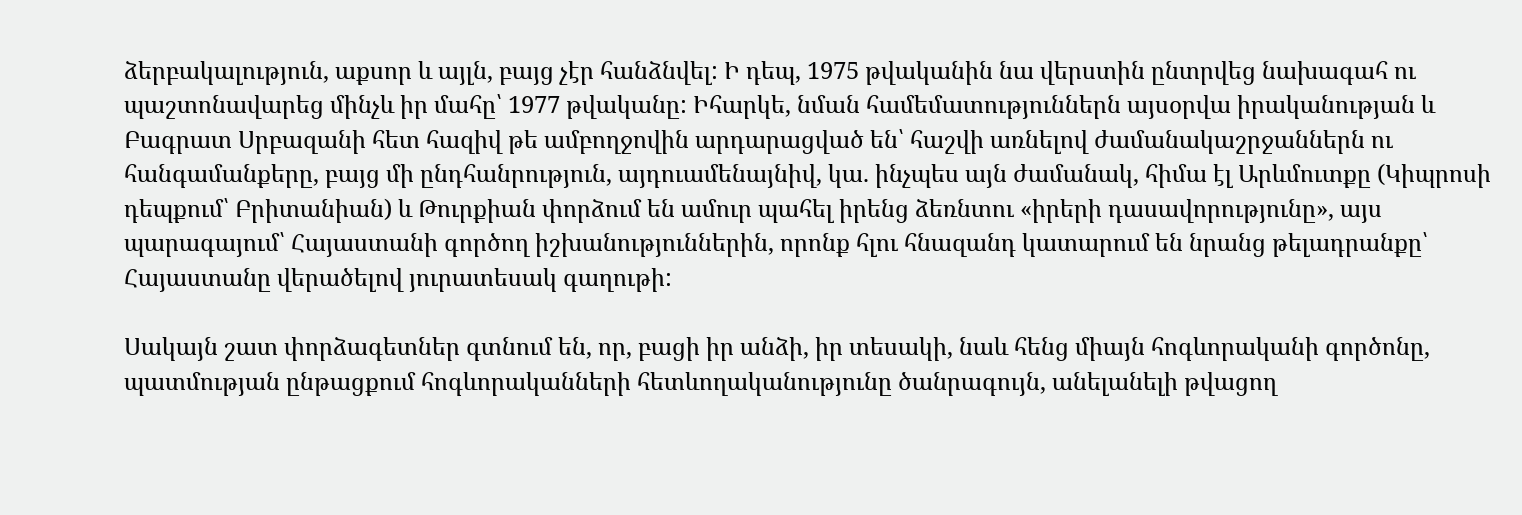ձերբակալություն, աքսոր և այլն, բայց չէր հանձնվել: Ի դեպ, 1975 թվականին նա վերստին ընտրվեց նախագահ ու պաշտոնավարեց մինչև իր մահը՝ 1977 թվականը: Իհարկե, նման համեմատություններն այսօրվա իրականության և Բագրատ Սրբազանի հետ հազիվ թե ամբողջովին արդարացված են՝ հաշվի առնելով ժամանակաշրջաններն ու հանգամանքերը, բայց մի ընդհանրություն, այդուամենայնիվ, կա. ինչպես այն ժամանակ, հիմա էլ Արևմուտքը (Կիպրոսի դեպքում՝ Բրիտանիան) և Թուրքիան փորձում են ամուր պահել իրենց ձեռնտու «իրերի դասավորությունը», այս պարագայում՝ Հայաստանի գործող իշխանություններին, որոնք հլու հնազանդ կատարում են նրանց թելադրանքը՝ Հայաստանը վերածելով յուրատեսակ գաղութի:

Սակայն շատ փորձագետներ գտնում են, որ, բացի իր անձի, իր տեսակի, նաև հենց միայն հոգևորականի գործոնը, պատմության ընթացքում հոգևորականների հետևողականությունը ծանրագույն, անելանելի թվացող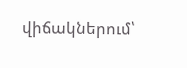վիճակներում՝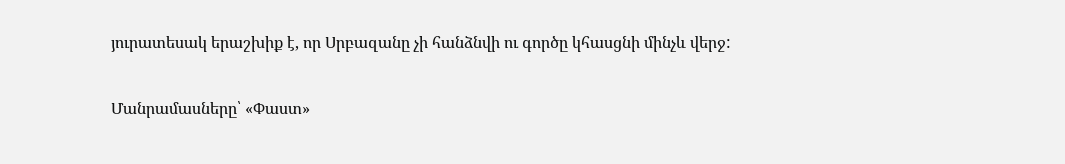յուրատեսակ երաշխիք է, որ Սրբազանը չի հանձնվի ու գործը կհասցնի մինչև վերջ:

Մանրամասները՝ «Փաստ»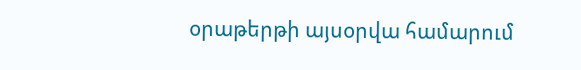օրաթերթի այսօրվա համարում